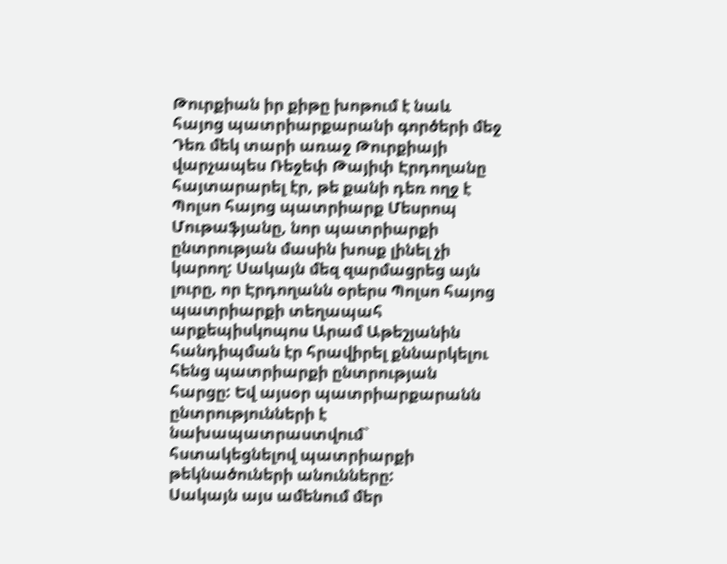Թուրքիան իր քիթը խոթում է նաև հայոց պատրիարքարանի գործերի մեջ
Դեռ մեկ տարի առաջ Թուրքիայի վարչապես Ռեջեփ Թայիփ Էրդողանը հայտարարել էր, թե քանի դեռ ողջ է Պոլսո հայոց պատրիարք Մեսրոպ Մութաֆյանը, նոր պատրիարքի ընտրության մասին խոսք լինել չի կարող: Սակայն մեզ զարմացրեց այն լուրը, որ Էրդողանն օրերս Պոլսո հայոց պատրիարքի տեղապահ արքեպիսկոպոս Արամ Աթեշյանին հանդիպման էր հրավիրել քննարկելու հենց պատրիարքի ընտրության հարցը: Եվ այսօր պատրիարքարանն ընտրությունների է նախապատրաստվում` հստակեցնելով պատրիարքի թեկնածուների անունները:
Սակայն այս ամենում մեր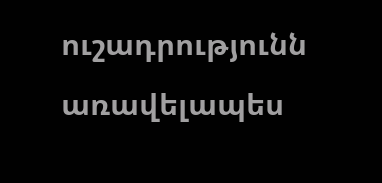ուշադրությունն առավելապես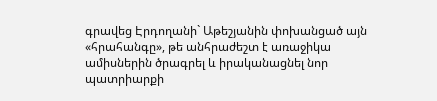գրավեց Էրդողանի` Աթեշյանին փոխանցած այն «հրահանգը», թե անհրաժեշտ է առաջիկա ամիսներին ծրագրել և իրականացնել նոր պատրիարքի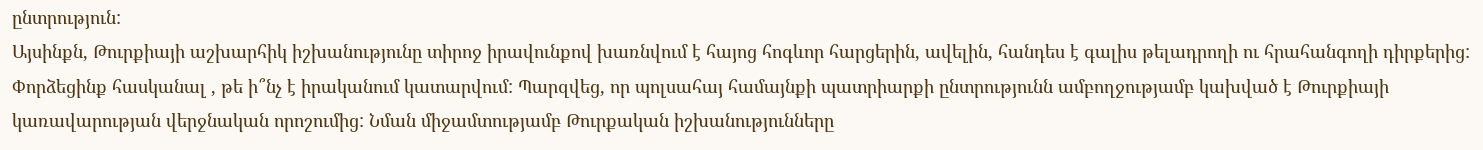ընտրություն:
Այսինքն, Թուրքիայի աշխարհիկ իշխանությունը տիրոջ իրավունքով խառնվում է հայոց հոգևոր հարցերին, ավելին, հանդես է գալիս թելադրողի ու հրահանգողի դիրքերից:
Փորձեցինք հասկանալ , թե ի՞նչ է իրականում կատարվում: Պարզվեց, որ պոլսահայ համայնքի պատրիարքի ընտրությունն ամբողջությամբ կախված է Թուրքիայի կառավարության վերջնական որոշումից: Նման միջամտությամբ Թուրքական իշխանությունները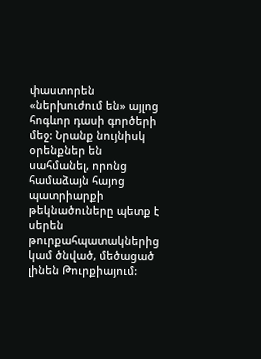փաստորեն «ներխուժում են» այլոց հոգևոր դասի գործերի մեջ: Նրանք նույնիսկ օրենքներ են սահմանել, որոնց համաձայն հայոց պատրիարքի թեկնածուները պետք է սերեն թուրքահպատակներից կամ ծնված, մեծացած լինեն Թուրքիայում: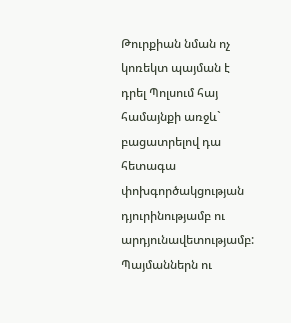Թուրքիան նման ոչ կոռեկտ պայման է դրել Պոլսում հայ համայնքի առջև` բացատրելով դա հետագա փոխգործակցության դյուրինությամբ ու արդյունավետությամբ:
Պայմաններն ու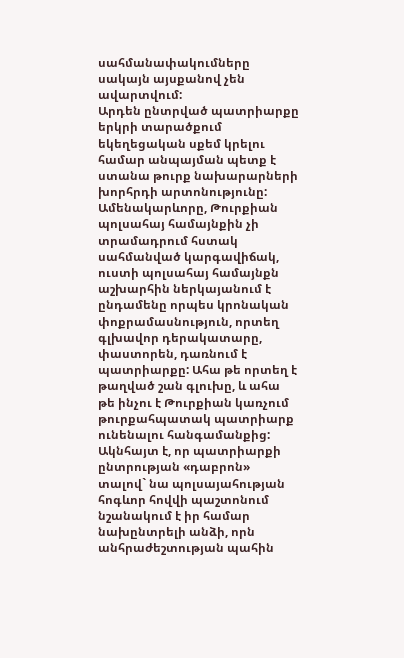սահմանափակումները սակայն այսքանով չեն ավարտվում:
Արդեն ընտրված պատրիարքը երկրի տարածքում եկեղեցական սքեմ կրելու համար անպայման պետք է ստանա թուրք նախարարների խորհրդի արտոնությունը:
Ամենակարևորը, Թուրքիան պոլսահայ համայնքին չի տրամադրում հստակ սահմանված կարգավիճակ, ուստի պոլսահայ համայնքն աշխարհին ներկայանում է ընդամենը որպես կրոնական փոքրամասնություն, որտեղ գլխավոր դերակատարը, փաստորեն, դառնում է պատրիարքը: Ահա թե որտեղ է թաղված շան գլուխը, և ահա թե ինչու է Թուրքիան կառչում թուրքահպատակ պատրիարք ունենալու հանգամանքից: Ակնհայտ է, որ պատրիարքի ընտրության «դաբրոն» տալով` նա պոլսայահության հոգևոր հովվի պաշտոնում նշանակում է իր համար նախընտրելի անձի, որն անհրաժեշտության պահին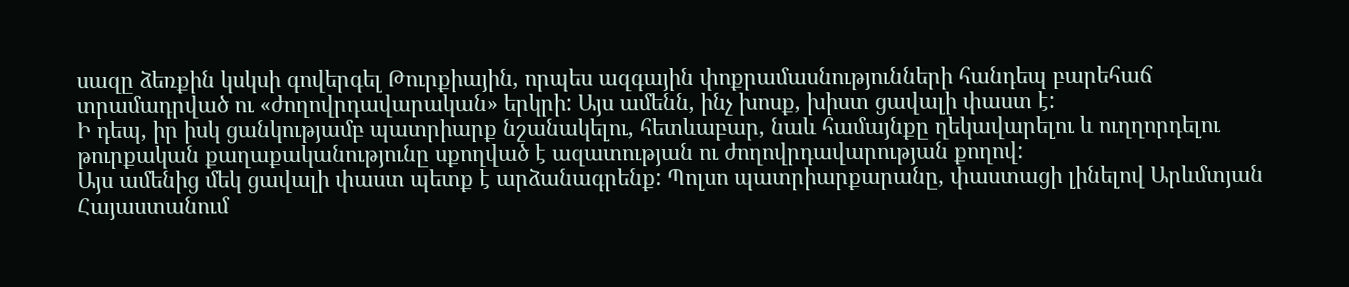սազը ձեռքին կսկսի գովերգել Թուրքիային, որպես ազգային փոքրամասնությունների հանդեպ բարեհաճ տրամադրված ու «ժողովրդավարական» երկրի: Այս ամենն, ինչ խոսք, խիստ ցավալի փաստ է:
Ի դեպ, իր իսկ ցանկությամբ պատրիարք նշանակելու, հետևաբար, նաև համայնքը ղեկավարելու և ուղղորդելու թուրքական քաղաքականությունը սքողված է ազատության ու ժողովրդավարության քողով:
Այս ամենից մեկ ցավալի փաստ պետք է արձանագրենք: Պոլսո պատրիարքարանը, փաստացի լինելով Արևմտյան Հայաստանում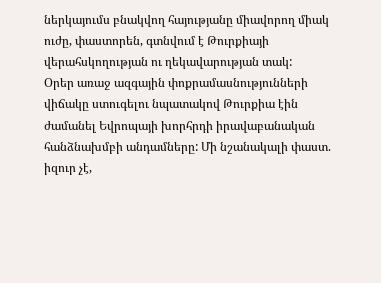ներկայումս բնակվող հայությանը միավորող միակ ուժը, փաստորեն, գտնվում է Թուրքիայի վերահսկողության ու ղեկավարության տակ:
Օրեր առաջ ազգային փոքրամասնությունների վիճակը ստուգելու նպատակով Թուրքիա էին ժամանել Եվրոպայի խորհրդի իրավաբանական հանձնախմբի անդամները: Մի նշանակալի փաստ. իզուր չէ,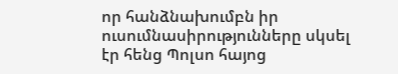որ հանձնախումբն իր ուսումնասիրությունները սկսել էր հենց Պոլսո հայոց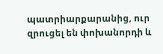պատրիարքարանից, ուր զրուցել են փոխանորդի և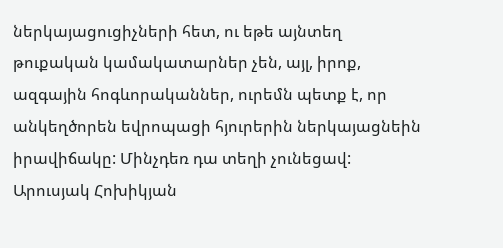ներկայացուցիչների հետ, ու եթե այնտեղ թուքական կամակատարներ չեն, այլ, իրոք, ազգային հոգևորականներ, ուրեմն պետք է, որ անկեղծորեն եվրոպացի հյուրերին ներկայացնեին իրավիճակը: Մինչդեռ դա տեղի չունեցավ:
Արուսյակ Հոխիկյան